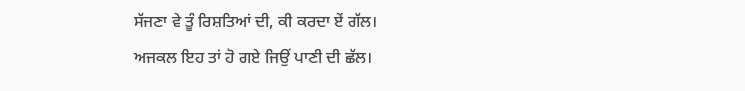ਸੱਜਣਾ ਵੇ ਤੂੰ ਰਿਸ਼ਤਿਆਂ ਦੀ, ਕੀ ਕਰਦਾ ਏਂ ਗੱਲ।
ਅਜਕਲ ਇਹ ਤਾਂ ਹੋ ਗਏ ਜਿਉਂ ਪਾਣੀ ਦੀ ਛੱਲ।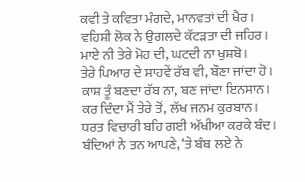ਕਵੀ ਤੇ ਕਵਿਤਾ ਮੰਗਦੇ, ਮਾਨਵਤਾਂ ਦੀ ਖੈਰ।
ਵਹਿਸ਼ੀ ਲੋਕ ਨੇ ਉਗਲਦੇ ਕੱਟੜਤਾ ਦੀ ਜਹਿਰ।
ਮਾਏ ਨੀ ਤੇਰੇ ਮੋਹ ਦੀ, ਘਟਦੀ ਨਾ ਖੁਸ਼ਬੋ।
ਤੇਰੇ ਪਿਆਰ ਦੇ ਸਾਹਵੇਂ ਰੱਬ ਵੀ, ਬੌਣਾ ਜਾਂਦਾ ਹੋ।
ਕਾਸ਼ ਤੂੰ ਬਣਦਾ ਰੱਬ ਨਾ, ਬਣ ਜਾਂਦਾ ਇਨਸਾਨ।
ਕਰ ਦਿੰਦਾ ਮੈਂ ਤੇਰੇ ਤੋਂ, ਲੱਖ ਜਨਮ ਕੁਰਬਾਨ।
ਧਰਤ ਵਿਚਾਰੀ ਬਹਿ ਗਈ ਅੱਖੀਆ ਕਰਕੇ ਬੰਦ।
ਬੰਦਿਆਂ ਨੇ ਤਨ ਆਪਣੇ, ‘ਤੇ ਬੰਬ ਲਏ ਨੇ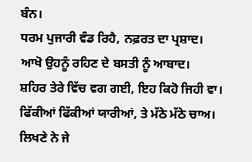ਬੰਨ।
ਧਰਮ ਪੁਜਾਰੀ ਵੰਡ ਰਿਹੈ, ਨਫ਼ਰਤ ਦਾ ਪ੍ਰਸ਼ਾਦ।
ਆਖੋ ਉਹਨੂੰ ਰਹਿਣ ਦੇ ਬਸਤੀ ਨੂੰ ਆਬਾਦ।
ਸ਼ਹਿਰ ਤੇਰੇ ਵਿੱਚ ਵਗ ਗਈ, ਇਹ ਕਿਹੋ ਜਿਹੀ ਵਾ।
ਫਿੱਕੀਆਂ ਫਿੱਕੀਆਂ ਯਾਰੀਆਂ, ਤੇ ਮੱਠੇ ਮੱਠੇ ਚਾਅ।
ਲਿਖਣੇ ਨੇ ਜੇ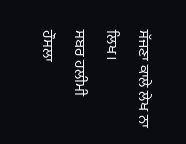ਸੱਜਣਾ ਕਾਲੇ ਲੇਖ ਨਾ ਲਿਖ।
ਸਬਰ ਹਲੀਮੀ ਹੌਸਲਾ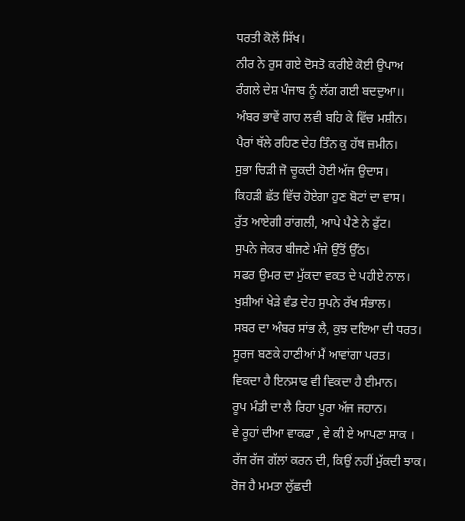ਧਰਤੀ ਕੋਲੋਂ ਸਿੱਖ।
ਨੀਰ ਨੇ ਰੁਸ ਗਏ ਦੋਸਤੋ ਕਰੀਏ ਕੋਈ ਉਪਾਅ
ਰੰਗਲੇ ਦੇਸ਼ ਪੰਜਾਬ ਨੂੰ ਲੱਗ ਗਈ ਬਦਦੁਆ।।
ਅੰਬਰ ਭਾਵੇਂ ਗਾਹ ਲਵੀ ਬਹਿ ਕੇ ਵਿੱਚ ਮਸ਼ੀਨ।
ਪੈਰਾਂ ਥੱਲੇ ਰਹਿਣ ਦੇਹ ਤਿੰਨ ਕੁ ਹੱਥ ਜ਼ਮੀਨ।
ਸੁਭਾ ਚਿੜੀ ਜੋ ਚੂਕਦੀ ਹੋਈ ਅੱਜ ਉਦਾਸ।
ਕਿਹੜੀ ਛੱਤ ਵਿੱਚ ਹੋਏਗਾ ਹੁਣ ਬੋਟਾਂ ਦਾ ਵਾਸ।
ਰੁੱਤ ਆਏਗੀ ਰਾਂਗਲੀ, ਆਪੇ ਪੈਣੇ ਨੇ ਫੁੱਟ।
ਸੁਪਨੇ ਜੇਕਰ ਬੀਜਣੇ ਮੰਜੇ ਉੱਤੋਂ ਉੱਠ।
ਸਫਰ ਉਮਰ ਦਾ ਮੁੱਕਦਾ ਵਕਤ ਦੇ ਪਹੀਏ ਨਾਲ।
ਖੁਸ਼ੀਆਂ ਖੇੜੇ ਵੰਡ ਦੇਹ ਸੁਪਨੇ ਰੱਖ ਸੰਭਾਲ।
ਸਬਰ ਦਾ ਅੰਬਰ ਸਾਂਭ ਲੈ, ਕੁਝ ਦਇਆ ਦੀ ਧਰਤ।
ਸੂਰਜ ਬਣਕੇ ਹਾਣੀਆਂ ਮੈਂ ਆਵਾਂਗਾ ਪਰਤ।
ਵਿਕਦਾ ਹੈ ਇਨਸਾਫ ਵੀ ਵਿਕਦਾ ਹੈ ਈਮਾਨ।
ਰੂਪ ਮੰਡੀ ਦਾ ਲੈ ਰਿਹਾ ਪੂਰਾ ਅੱਜ ਜਹਾਨ।
ਵੇ ਰੂਹਾਂ ਦੀਆ ਵਾਕਫਾ , ਵੇ ਕੀ ਏ ਆਪਣਾ ਸਾਕ ।
ਰੱਜ ਰੱਜ ਗੱਲਾਂ ਕਰਨ ਦੀ, ਕਿਉਂ ਨਹੀਂ ਮੁੱਕਦੀ ਝਾਕ।
ਰੋਜ ਹੈ ਮਮਤਾ ਲੁੱਛਦੀ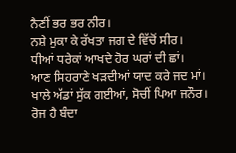ਨੈਣੀਂ ਭਰ ਭਰ ਨੀਰ।
ਨਸ਼ੇ ਮੁਕਾ ਕੇ ਰੱਖਤਾ ਜਗ ਦੇ ਵਿੱਚੋਂ ਸੀਰ।
ਧੀਆਂ ਧਰੇਕਾਂ ਆਖਦੇ ਹੋਰ ਘਰਾਂ ਦੀ ਛਾਂ।
ਆਣ ਸਿਹਰਾਣੇ ਖੜਦੀਆਂ ਯਾਦ ਕਰੇ ਜਦ ਮਾਂ।
ਖਾਲੇ ਅੱਡਾਂ ਸੁੱਕ ਗਈਆਂ, ਸੋਚੀਂ ਪਿਆ ਜਨੌਰ।
ਰੋਜ ਹੈ ਬੰਦਾ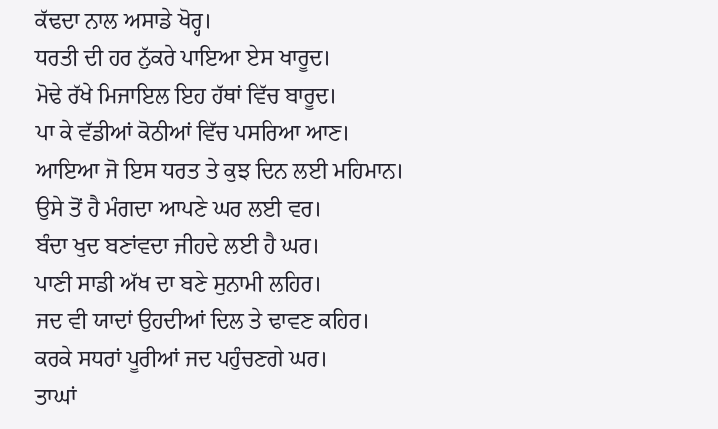ਕੱਢਦਾ ਨਾਲ ਅਸਾਡੇ ਖੋਰ੍ਹ।
ਧਰਤੀ ਦੀ ਹਰ ਨੁੱਕਰੇ ਪਾਇਆ ਏਸ ਖਾਰੂਦ।
ਮੋਢੇ ਰੱਖੇ ਮਿਜਾਇਲ ਇਹ ਹੱਥਾਂ ਵਿੱਚ ਬਾਰੂਦ।
ਪਾ ਕੇ ਵੱਡੀਆਂ ਕੋਠੀਆਂ ਵਿੱਚ ਪਸਰਿਆ ਆਣ।
ਆਇਆ ਜੋ ਇਸ ਧਰਤ ਤੇ ਕੁਝ ਦਿਨ ਲਈ ਮਹਿਮਾਨ।
ਉਸੇ ਤੋਂ ਹੈ ਮੰਗਦਾ ਆਪਣੇ ਘਰ ਲਈ ਵਰ।
ਬੰਦਾ ਖੁਦ ਬਣਾਂਵਦਾ ਜੀਹਦੇ ਲਈ ਹੈ ਘਰ।
ਪਾਣੀ ਸਾਡੀ ਅੱਖ ਦਾ ਬਣੇ ਸੁਨਾਮੀ ਲਹਿਰ।
ਜਦ ਵੀ ਯਾਦਾਂ ਉਹਦੀਆਂ ਦਿਲ ਤੇ ਢਾਵਣ ਕਹਿਰ।
ਕਰਕੇ ਸਧਰਾਂ ਪੂਰੀਆਂ ਜਦ ਪਹੁੰਚਣਗੇ ਘਰ।
ਤਾਘਾਂ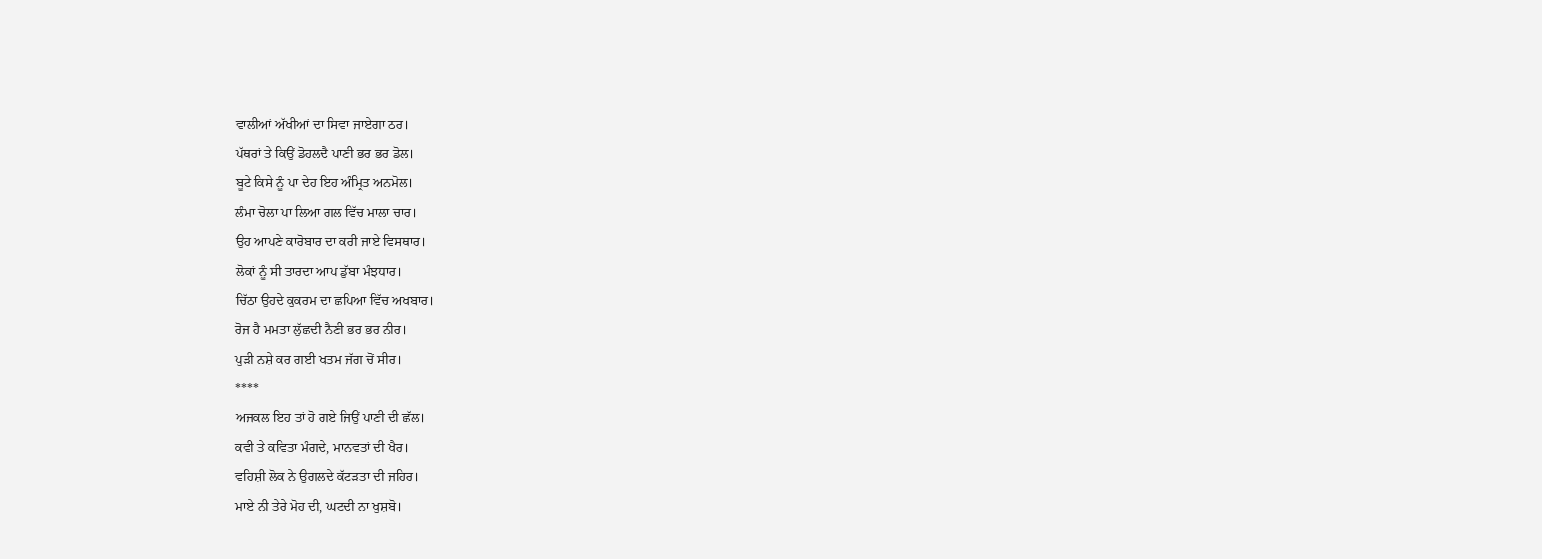ਵਾਲੀਆਂ ਅੱਖੀਆਂ ਦਾ ਸਿਵਾ ਜਾਏਗਾ ਠਰ।
ਪੱਥਰਾਂ ਤੇ ਕਿਉਂ ਡੋਹਲਦੈ ਪਾਣੀ ਭਰ ਭਰ ਡੋਲ।
ਬੂਟੇ ਕਿਸੇ ਨੂੰ ਪਾ ਦੇਹ ਇਹ ਅੰਮ੍ਰਿਤ ਅਨਮੋਲ।
ਲੰਮਾ ਚੋਲਾ ਪਾ ਲਿਆ ਗਲ ਵਿੱਚ ਮਾਲਾ ਚਾਰ।
ਉਹ ਆਪਣੇ ਕਾਰੋਬਾਰ ਦਾ ਕਰੀ ਜਾਏ ਵਿਸਥਾਰ।
ਲੋਕਾਂ ਨੂੰ ਸੀ ਤਾਰਦਾ ਆਪ ਡੁੱਬਾ ਮੰਝਧਾਰ।
ਚਿੱਠਾ ਉਹਦੇ ਕੁਕਰਮ ਦਾ ਛਪਿਆ ਵਿੱਚ ਅਖਬਾਰ।
ਰੋਜ ਹੈ ਮਮਤਾ ਲੁੱਛਦੀ ਨੈਣੀ ਭਰ ਭਰ ਨੀਰ।
ਪੁੜੀ ਨਸ਼ੇ ਕਰ ਗਈ ਖਤਮ ਜੱਗ ਚੋਂ ਸੀਰ।
****
ਅਜਕਲ ਇਹ ਤਾਂ ਹੋ ਗਏ ਜਿਉਂ ਪਾਣੀ ਦੀ ਛੱਲ।
ਕਵੀ ਤੇ ਕਵਿਤਾ ਮੰਗਦੇ, ਮਾਨਵਤਾਂ ਦੀ ਖੈਰ।
ਵਹਿਸ਼ੀ ਲੋਕ ਨੇ ਉਗਲਦੇ ਕੱਟੜਤਾ ਦੀ ਜਹਿਰ।
ਮਾਏ ਨੀ ਤੇਰੇ ਮੋਹ ਦੀ, ਘਟਦੀ ਨਾ ਖੁਸ਼ਬੋ।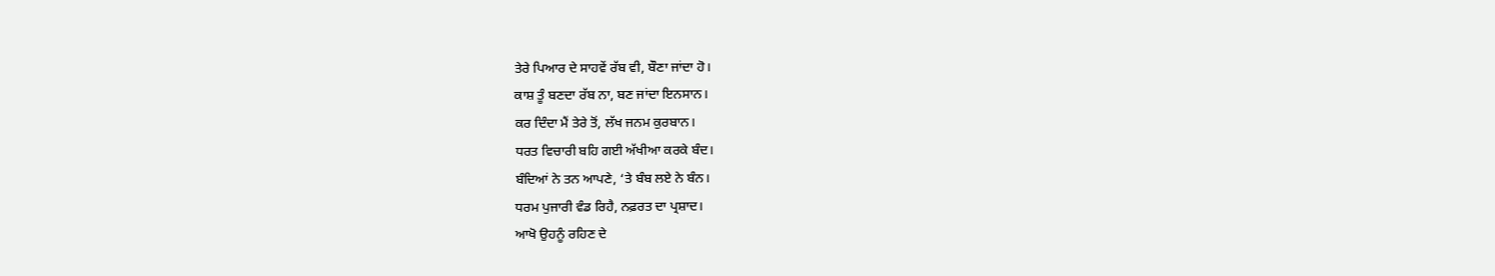ਤੇਰੇ ਪਿਆਰ ਦੇ ਸਾਹਵੇਂ ਰੱਬ ਵੀ, ਬੌਣਾ ਜਾਂਦਾ ਹੋ।
ਕਾਸ਼ ਤੂੰ ਬਣਦਾ ਰੱਬ ਨਾ, ਬਣ ਜਾਂਦਾ ਇਨਸਾਨ।
ਕਰ ਦਿੰਦਾ ਮੈਂ ਤੇਰੇ ਤੋਂ, ਲੱਖ ਜਨਮ ਕੁਰਬਾਨ।
ਧਰਤ ਵਿਚਾਰੀ ਬਹਿ ਗਈ ਅੱਖੀਆ ਕਰਕੇ ਬੰਦ।
ਬੰਦਿਆਂ ਨੇ ਤਨ ਆਪਣੇ, ‘ਤੇ ਬੰਬ ਲਏ ਨੇ ਬੰਨ।
ਧਰਮ ਪੁਜਾਰੀ ਵੰਡ ਰਿਹੈ, ਨਫ਼ਰਤ ਦਾ ਪ੍ਰਸ਼ਾਦ।
ਆਖੋ ਉਹਨੂੰ ਰਹਿਣ ਦੇ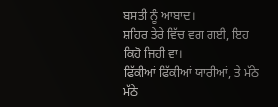ਬਸਤੀ ਨੂੰ ਆਬਾਦ।
ਸ਼ਹਿਰ ਤੇਰੇ ਵਿੱਚ ਵਗ ਗਈ, ਇਹ ਕਿਹੋ ਜਿਹੀ ਵਾ।
ਫਿੱਕੀਆਂ ਫਿੱਕੀਆਂ ਯਾਰੀਆਂ, ਤੇ ਮੱਠੇ ਮੱਠੇ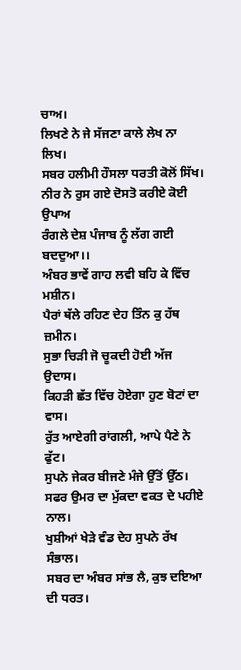ਚਾਅ।
ਲਿਖਣੇ ਨੇ ਜੇ ਸੱਜਣਾ ਕਾਲੇ ਲੇਖ ਨਾ ਲਿਖ।
ਸਬਰ ਹਲੀਮੀ ਹੌਸਲਾ ਧਰਤੀ ਕੋਲੋਂ ਸਿੱਖ।
ਨੀਰ ਨੇ ਰੁਸ ਗਏ ਦੋਸਤੋ ਕਰੀਏ ਕੋਈ ਉਪਾਅ
ਰੰਗਲੇ ਦੇਸ਼ ਪੰਜਾਬ ਨੂੰ ਲੱਗ ਗਈ ਬਦਦੁਆ।।
ਅੰਬਰ ਭਾਵੇਂ ਗਾਹ ਲਵੀ ਬਹਿ ਕੇ ਵਿੱਚ ਮਸ਼ੀਨ।
ਪੈਰਾਂ ਥੱਲੇ ਰਹਿਣ ਦੇਹ ਤਿੰਨ ਕੁ ਹੱਥ ਜ਼ਮੀਨ।
ਸੁਭਾ ਚਿੜੀ ਜੋ ਚੂਕਦੀ ਹੋਈ ਅੱਜ ਉਦਾਸ।
ਕਿਹੜੀ ਛੱਤ ਵਿੱਚ ਹੋਏਗਾ ਹੁਣ ਬੋਟਾਂ ਦਾ ਵਾਸ।
ਰੁੱਤ ਆਏਗੀ ਰਾਂਗਲੀ, ਆਪੇ ਪੈਣੇ ਨੇ ਫੁੱਟ।
ਸੁਪਨੇ ਜੇਕਰ ਬੀਜਣੇ ਮੰਜੇ ਉੱਤੋਂ ਉੱਠ।
ਸਫਰ ਉਮਰ ਦਾ ਮੁੱਕਦਾ ਵਕਤ ਦੇ ਪਹੀਏ ਨਾਲ।
ਖੁਸ਼ੀਆਂ ਖੇੜੇ ਵੰਡ ਦੇਹ ਸੁਪਨੇ ਰੱਖ ਸੰਭਾਲ।
ਸਬਰ ਦਾ ਅੰਬਰ ਸਾਂਭ ਲੈ, ਕੁਝ ਦਇਆ ਦੀ ਧਰਤ।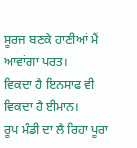ਸੂਰਜ ਬਣਕੇ ਹਾਣੀਆਂ ਮੈਂ ਆਵਾਂਗਾ ਪਰਤ।
ਵਿਕਦਾ ਹੈ ਇਨਸਾਫ ਵੀ ਵਿਕਦਾ ਹੈ ਈਮਾਨ।
ਰੂਪ ਮੰਡੀ ਦਾ ਲੈ ਰਿਹਾ ਪੂਰਾ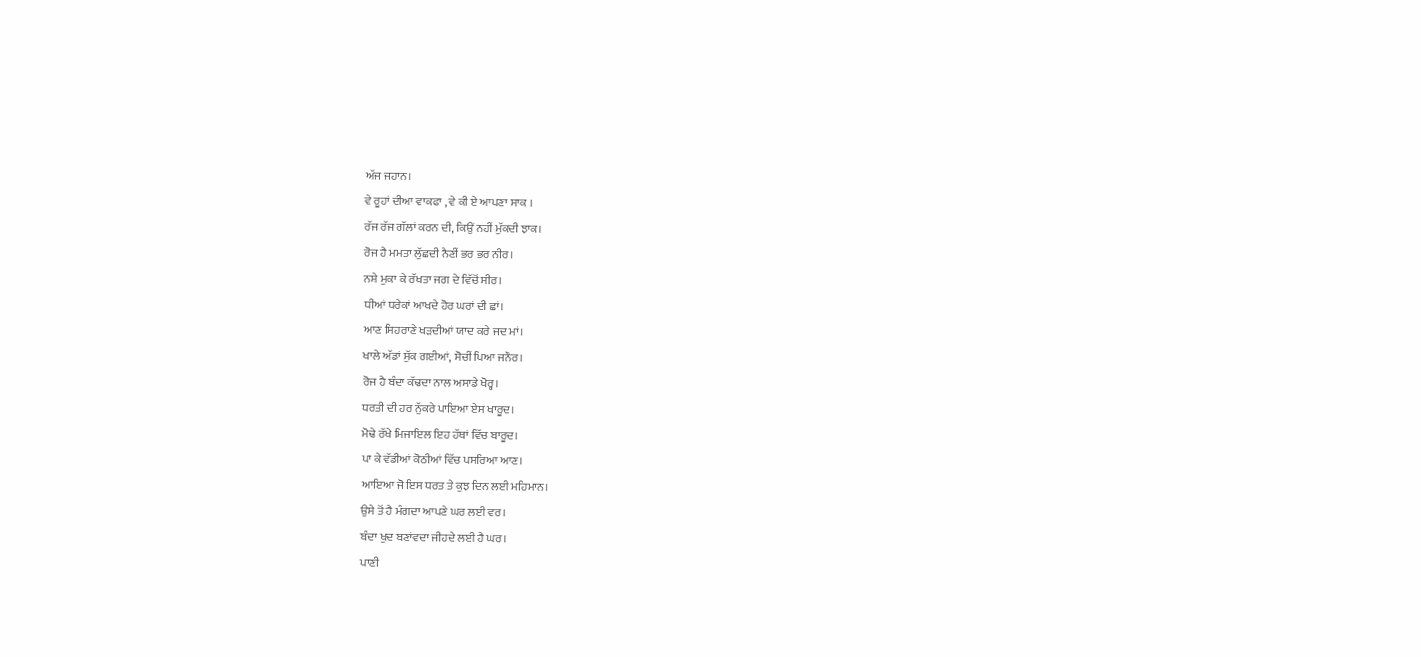ਅੱਜ ਜਹਾਨ।
ਵੇ ਰੂਹਾਂ ਦੀਆ ਵਾਕਫਾ , ਵੇ ਕੀ ਏ ਆਪਣਾ ਸਾਕ ।
ਰੱਜ ਰੱਜ ਗੱਲਾਂ ਕਰਨ ਦੀ, ਕਿਉਂ ਨਹੀਂ ਮੁੱਕਦੀ ਝਾਕ।
ਰੋਜ ਹੈ ਮਮਤਾ ਲੁੱਛਦੀ ਨੈਣੀਂ ਭਰ ਭਰ ਨੀਰ।
ਨਸ਼ੇ ਮੁਕਾ ਕੇ ਰੱਖਤਾ ਜਗ ਦੇ ਵਿੱਚੋਂ ਸੀਰ।
ਧੀਆਂ ਧਰੇਕਾਂ ਆਖਦੇ ਹੋਰ ਘਰਾਂ ਦੀ ਛਾਂ।
ਆਣ ਸਿਹਰਾਣੇ ਖੜਦੀਆਂ ਯਾਦ ਕਰੇ ਜਦ ਮਾਂ।
ਖਾਲੇ ਅੱਡਾਂ ਸੁੱਕ ਗਈਆਂ, ਸੋਚੀਂ ਪਿਆ ਜਨੌਰ।
ਰੋਜ ਹੈ ਬੰਦਾ ਕੱਢਦਾ ਨਾਲ ਅਸਾਡੇ ਖੋਰ੍ਹ।
ਧਰਤੀ ਦੀ ਹਰ ਨੁੱਕਰੇ ਪਾਇਆ ਏਸ ਖਾਰੂਦ।
ਮੋਢੇ ਰੱਖੇ ਮਿਜਾਇਲ ਇਹ ਹੱਥਾਂ ਵਿੱਚ ਬਾਰੂਦ।
ਪਾ ਕੇ ਵੱਡੀਆਂ ਕੋਠੀਆਂ ਵਿੱਚ ਪਸਰਿਆ ਆਣ।
ਆਇਆ ਜੋ ਇਸ ਧਰਤ ਤੇ ਕੁਝ ਦਿਨ ਲਈ ਮਹਿਮਾਨ।
ਉਸੇ ਤੋਂ ਹੈ ਮੰਗਦਾ ਆਪਣੇ ਘਰ ਲਈ ਵਰ।
ਬੰਦਾ ਖੁਦ ਬਣਾਂਵਦਾ ਜੀਹਦੇ ਲਈ ਹੈ ਘਰ।
ਪਾਣੀ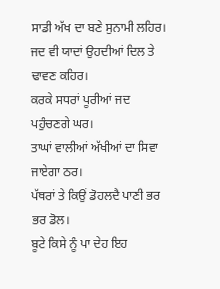ਸਾਡੀ ਅੱਖ ਦਾ ਬਣੇ ਸੁਨਾਮੀ ਲਹਿਰ।
ਜਦ ਵੀ ਯਾਦਾਂ ਉਹਦੀਆਂ ਦਿਲ ਤੇ ਢਾਵਣ ਕਹਿਰ।
ਕਰਕੇ ਸਧਰਾਂ ਪੂਰੀਆਂ ਜਦ ਪਹੁੰਚਣਗੇ ਘਰ।
ਤਾਘਾਂ ਵਾਲੀਆਂ ਅੱਖੀਆਂ ਦਾ ਸਿਵਾ ਜਾਏਗਾ ਠਰ।
ਪੱਥਰਾਂ ਤੇ ਕਿਉਂ ਡੋਹਲਦੈ ਪਾਣੀ ਭਰ ਭਰ ਡੋਲ।
ਬੂਟੇ ਕਿਸੇ ਨੂੰ ਪਾ ਦੇਹ ਇਹ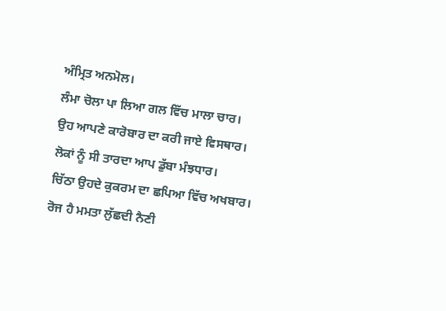ਅੰਮ੍ਰਿਤ ਅਨਮੋਲ।
ਲੰਮਾ ਚੋਲਾ ਪਾ ਲਿਆ ਗਲ ਵਿੱਚ ਮਾਲਾ ਚਾਰ।
ਉਹ ਆਪਣੇ ਕਾਰੋਬਾਰ ਦਾ ਕਰੀ ਜਾਏ ਵਿਸਥਾਰ।
ਲੋਕਾਂ ਨੂੰ ਸੀ ਤਾਰਦਾ ਆਪ ਡੁੱਬਾ ਮੰਝਧਾਰ।
ਚਿੱਠਾ ਉਹਦੇ ਕੁਕਰਮ ਦਾ ਛਪਿਆ ਵਿੱਚ ਅਖਬਾਰ।
ਰੋਜ ਹੈ ਮਮਤਾ ਲੁੱਛਦੀ ਨੈਣੀ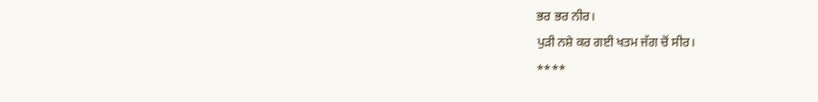ਭਰ ਭਰ ਨੀਰ।
ਪੁੜੀ ਨਸ਼ੇ ਕਰ ਗਈ ਖਤਮ ਜੱਗ ਚੋਂ ਸੀਰ।
****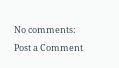No comments:
Post a Comment